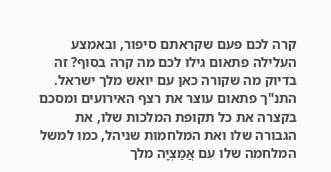קרה לכם פעם שקראתם סיפור, ובאמצע העלילה פתאום גילו לכם מה קרה בסוף? זה בדיוק מה שקורה כאן עם יואש מלך ישראל. התנ"ך פתאום עוצר את רצף האירועים ומסכם בקצרה את כל תקופת המלכות שלו, את הגבורה שלו ואת המלחמות שניהל, כמו למשל המלחמה שלו עִם אֲמַצְיָה מלך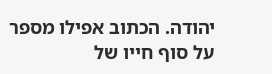יהודה. הכתוב אפילו מספר על סוף חייו של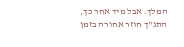המלך. אבל מיד אחר כך, התנ"ך חוזר אחורה בזמן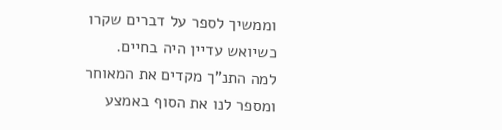וממשיך לספר על דברים שקרו כשיואש עדיין היה בחיים.
למה התנ"ך מקדים את המאוחר ומספר לנו את הסוף באמצע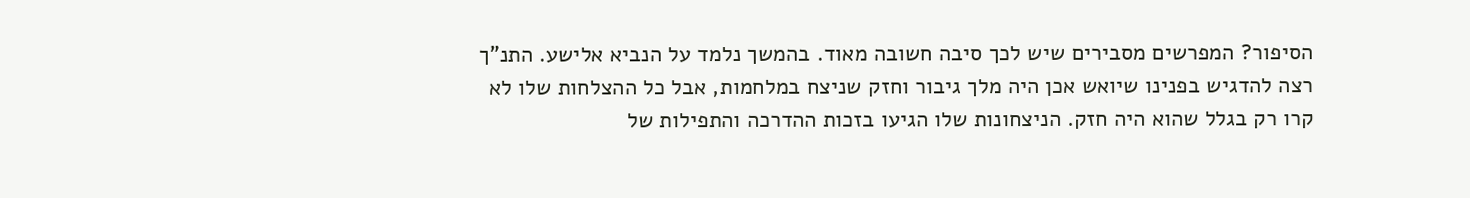הסיפור? המפרשים מסבירים שיש לכך סיבה חשובה מאוד. בהמשך נלמד על הנביא אלישע. התנ"ך רצה להדגיש בפנינו שיואש אכן היה מלך גיבור וחזק שניצח במלחמות, אבל כל ההצלחות שלו לא קרו רק בגלל שהוא היה חזק. הניצחונות שלו הגיעו בזכות ההדרכה והתפילות של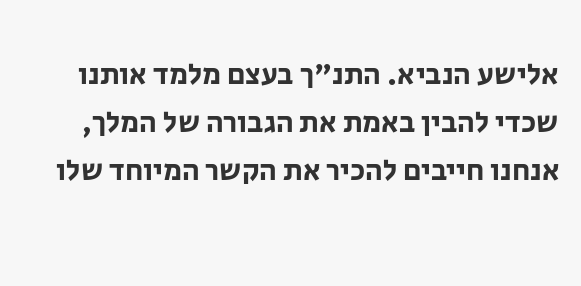אלישע הנביא. התנ"ך בעצם מלמד אותנו שכדי להבין באמת את הגבורה של המלך, אנחנו חייבים להכיר את הקשר המיוחד שלו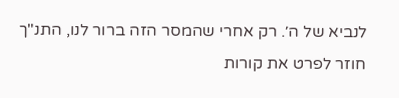לנביא של ה׳. רק אחרי שהמסר הזה ברור לנו, התנ"ך חוזר לפרט את קורות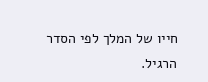חייו של המלך לפי הסדר הרגיל.